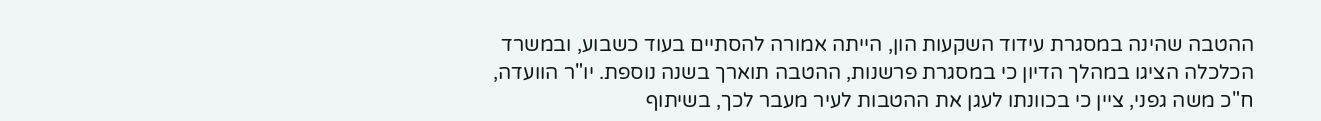ההטבה שהינה במסגרת עידוד השקעות הון, הייתה אמורה להסתיים בעוד כשבוע, ובמשרד הכלכלה הציגו במהלך הדיון כי במסגרת פרשנות, ההטבה תוארך בשנה נוספת. יו"ר הוועדה, ח"כ משה גפני, ציין כי בכוונתו לעגן את ההטבות לעיר מעבר לכך, בשיתוף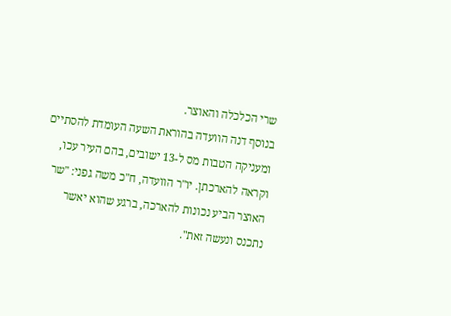שרי הכלכלה והאוצר.
בנוסף דנה הוועדה בהוראת השעה העומדת להסתיים ומעניקה הטבות מס ל-13 ישובים, בהם העיר עכו, וקראה להארכתן. יו"ר הוועדה, ח"כ משה גפני: "שר האוצר הביע נכונות להארכה, ברגע שהוא יאשר נתכנס ונעשה זאת".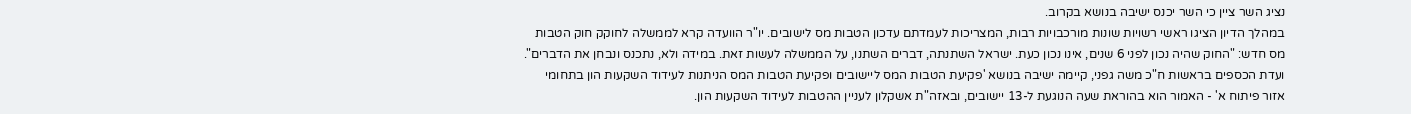נציג השר ציין כי השר יכנס ישיבה בנושא בקרוב.
במהלך הדיון הציגו ראשי רשויות שונות מורכבויות רבות, המצריכות לעמדתם עדכון הטבות מס לישובים. יו"ר הוועדה קרא לממשלה לחוקק חוק הטבות מס חדש: "החוק שהיה נכון לפני 6 שנים, אינו נכון כעת. ישראל השתנתה, דברים השתנו, על הממשלה לעשות זאת. במידה ולא, נתכנס ונבחן את הדברים".
ועדת הכספים בראשות ח"כ משה גפני, קיימה ישיבה בנושא 'פקיעת הטבות המס ליישובים ופקיעת הטבות המס הניתנות לעידוד השקעות הון בתחומי אזור פיתוח א' - האמור הוא בהוראת שעה הנוגעת ל-13 יישובים, ובאזה"ת אשקלון לעניין ההטבות לעידוד השקעות הון.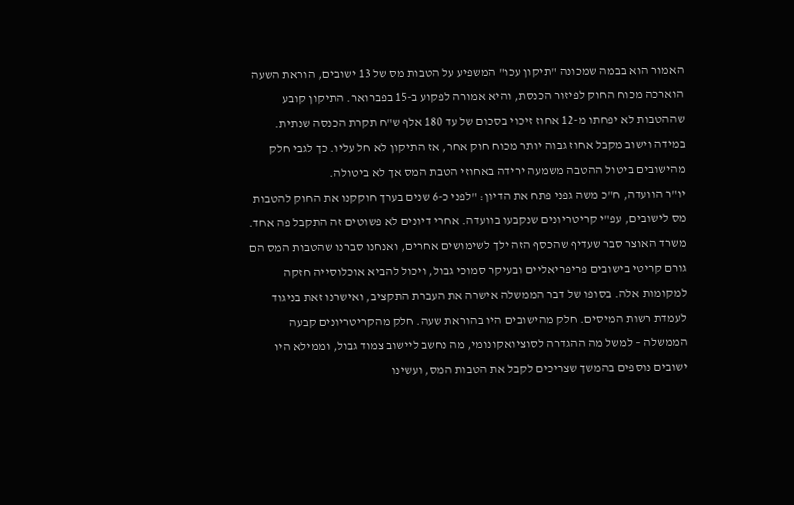האמור הוא בבמה שמכונה "תיקון עכו" המשפיע על הטבות מס של 13 ישובים, הוראת השעה הוארכה מכוח החוק לפיזור הכנסת, והיא אמורה לפקוע ב-15 בפברואר. התיקון קובע שההטבות לא יפחתו מ-12 אחוז זיכוי בסכום של עד 180 אלף ש"ח תקרת הכנסה שנתית. במידה וישוב מקבל אחוז גבוה יותר מכוח חוק אחר, אז התיקון לא חל עליו. כך לגבי חלק מהישובים ביטול ההטבה משמעה ירידה באחוזי הטבת המס אך לא ביטולה.
יו"ר הוועדה, ח"כ משה גפני פתח את הדיון: "לפני כ-6 שנים בערך חוקקנו את החוק להטבות מס לישובים, עפ"י קריטריונים שנקבעו בוועדה. אחרי דיונים לא פשוטים זה התקבל פה אחד. משרד האוצר סבר שעדיף שהכסף הזה ילך לשימושים אחרים, ואנחנו סברנו שהטבות המס הם גורם קריטי בישובים פריפריאליים ובעיקר סמוכי גבול, ויכול להביא אוכלוסייה חזקה למקומות אלה. בסופו של דבר הממשלה אישרה את העברת התקציב, ואישרנו זאת בניגוד לעמדת רשות המיסים. חלק מהישובים היו בהוראת שעה. חלק מהקריטריונים קבעה הממשלה – למשל מה ההגדרה לסוציואקונומי, מה נחשב ליישוב צמוד גבול, וממילא היו ישובים נוספים בהמשך שצריכים לקבל את הטבות המס, ועשינו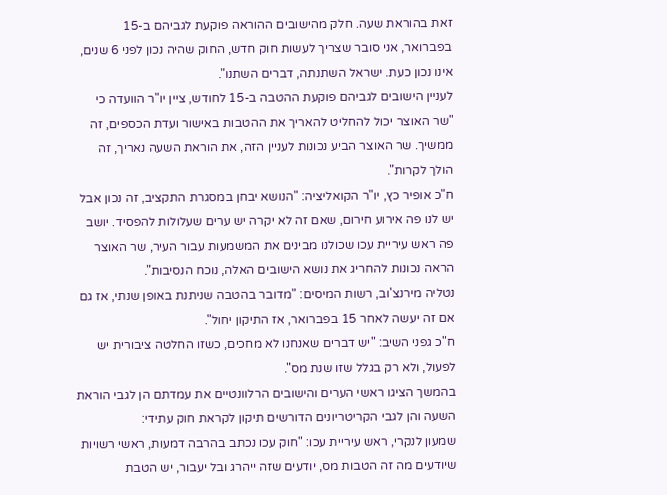זאת בהוראת שעה. חלק מהישובים ההוראה פוקעת לגביהם ב-15 בפברואר, אני סובר שצריך לעשות חוק חדש, החוק שהיה נכון לפני 6 שנים, אינו נכון כעת. ישראל השתנתה, דברים השתנו".
לעניין הישובים לגביהם פוקעת ההטבה ב-15 לחודש, ציין יו"ר הוועדה כי "שר האוצר יכול להחליט להאריך את ההטבות באישור ועדת הכספים, זה ממשיך. שר האוצר הביע נכונות לעניין הזה, את הוראת השעה נאריך, זה הולך לקרות".
ח"כ אופיר כץ, יו"ר הקואליציה: "הנושא יבחן במסגרת התקציב, זה נכון אבל יש לנו פה אירוע חירום, שאם זה לא יקרה יש ערים שעלולות להפסיד. יושב פה ראש עיריית עכו שכולנו מבינים את המשמעות עבור העיר, שר האוצר הראה נכונות להחריג את נושא הישובים האלה, נוכח הנסיבות".
נטליה מירנצ'וב, רשות המיסים: "מדובר בהטבה שניתנת באופן שנתי, אז גם אם זה יעשה לאחר 15 בפברואר, אז התיקון יחול".
ח"כ גפני השיב: "יש דברים שאנחנו לא מחכים, כשזו החלטה ציבורית יש לפעול, ולא רק בגלל שזו שנת מס".
בהמשך הציגו ראשי הערים והישובים הרלוונטיים את עמדתם הן לגבי הוראת השעה והן לגבי הקריטריונים הדורשים תיקון לקראת חוק עתידי:
שמעון לנקרי, ראש עיריית עכו: "חוק עכו נכתב בהרבה דמעות, ראשי רשויות שיודעים מה זה הטבות מס, יודעים שזה ייהרג ובל יעבור, יש הטבת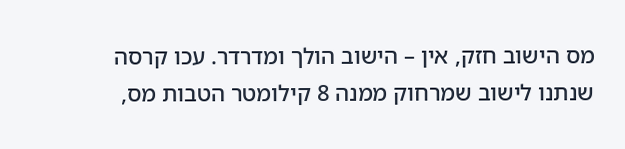מס הישוב חזק, אין – הישוב הולך ומדרדר. עכו קרסה שנתנו לישוב שמרחוק ממנה 8 קילומטר הטבות מס,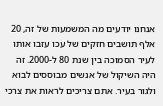אנחנו יודעים מה המשמעות של זה, 20 אלף תושבים חזקים של עכו עזבו אותו לעיר הסמוכה בין שנת 80 ל-2000. זה היה השיקול של אנשים מבוססים לבוא ולגור בעיר. אתם צריכים לראות את צרכי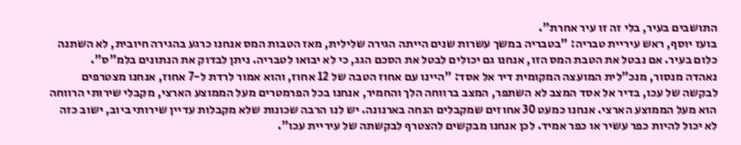התושבים בעיר, בלי זה זו עיר אחרת".
בועז יוסף, ראש עיריית טבריה: "בטבריה במשך עשרות שנים הייתה הגירה שלילית, מאז הטבות המס אנחנו כרגע בהגירה חיובית, לא השתנה כלום בעיר. אם נבטל את הטבת המס הזו, אנחנו גם יכולים לבטל את הסכם הגג, כי לא יבואו לטבריה. ניתן לבדוק את הנתונים בלמ"ס".
נאהדה מנסור, מנכ"לית המועצה המקומית דיר אל אסד: "היינו עם אחוז הטבה של 12 אחוז, והוא אמור לרדת ל-7 אחוז, אנחנו מצטרפים לבקשה של עכו, בדיר אל אסד המצב לא השתפר, המצב ברווחה הלך והחמיר, אנחנו בכל הפרמטרים מעל הממוצע הארצי, מקבלי שירותי הרווחה הוא מעל הממוצע הארצי. אנחנו כמעט 30 אחוזים שמקבלים הנחה בארנונה. יש לנו הרבה שכונות שלא מקבלות עדיין שירותי ביוב, ישוב כזה לא יכול להיות כפר עשיר או כפר אמיד. לכן אנחנו מבקשים להצטרף לבקשתה של עיריית עכו".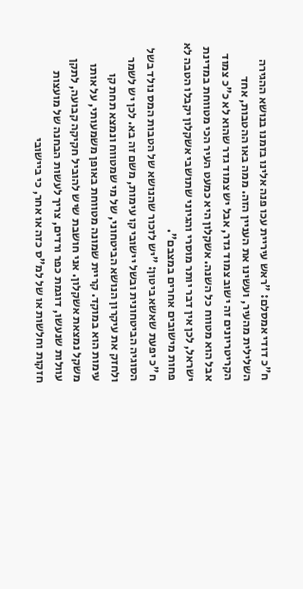ח"כ דודי אמסלם: "ראש עיריית עכו פנה אלינו בזמנו בנושא ההגירה השלילית מהעיר, ועשינו את העניין הזה. ממה באו ההטבות, אחד הקריטריונים זה ישוב צמוד גדר, אבל יש צמוד גדר שהוא לא כ"כ צמוד אבל הוא מטווח כל השנה. אשקלון היא כמעט העיר הכי מטווחת במדינת ישראל, לכן אין דבר יותר מוסרי והגיוני שתושבי אשקלון יקבלו הטבה לא פחות מישובים אחרים במצבם".
ח"כ יפעת שאשא ביטון: "יש לזכור שהנושא של הטבות המס נולד בשל הסוגיה הביטחונית ובשל יישובי קו עימות, משם זה בא. לכן יש לשמר ולחזק את עיקרון הנושא הביטחוני, של מי שמטווח ונמצא תחת קו עימות הוא במוקד. קריית שמונה מטווחת באופן משמעותי, על אותו משקל נמצאת אשקלון. אני חושבת שיש להוביל חקיקה קבועה, לתקן עוולות שנעשו, דוגמת כפר ורדים, צריך לעשות הבחנה של מועצות חזקות וחלשות או של למ"ס כזה או אחר, כי ביישובי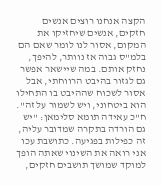הקצה אנחנו רוצים אנשים חזקים, אנשים שיחזיקו את המקום, אסור לנו לומר שאם הם בלמ"ס גבוה אז נוותר, להיפך, נחזק אותם. במה שיישאר אפשר גם לגזור בהיבט הרווחתי, אבל אסור לשכוח שההיבט בו התחילו הוא ביטחוני, ויש לשמור על זה".
ח"כ עאידה תומא סלימאן: "יש גם הורדה בתקרה שמדובר עליה, זה כפילות בפגיעה. כתושבת עכו אני רואה את השינוי שאתה הופך למוקד שמושך תושבים חזקים,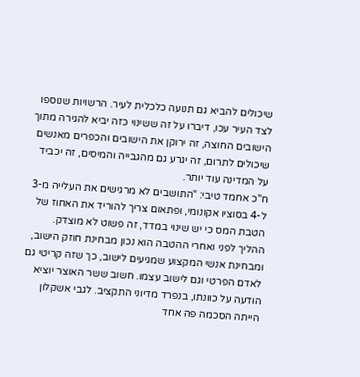שיכולים להביא גם תנועה כלכלית לעיר. הרשויות שנוספו לצד העיר עכו, דיברו על זה ששינוי כזה יביא להגירה מתוך הישובים החוצה, זה ירוקן את הישובים והכפרים מאנשים שיכולים לתרום, זה יגרע גם מהגבייה והמיסים, זה יכביד על המדינה עוד יותר.
ח"כ אחמד טיבי: "התושבים לא מרגישים את העלייה מ-3 ל-4 בסוציו אקונומי, ופתאום צריך להוריד את האחוז של הטבת המס כי יש שינוי במדד, זה פשוט לא מוצדק. ההליך לפני ואחרי ההטבה הוא נכון מבחינת חוזק הישוב, ומבחינת אנשי המקצוע שמגיעים לישוב, כך שזה קריטי גם לאדם הפרטי וגם לישוב עצמו. חשוב ששר האוצר יוציא הודעה על כוונתו, בנפרד מדיוני התקציב. לגבי אשקלון הייתה הסכמה פה אחד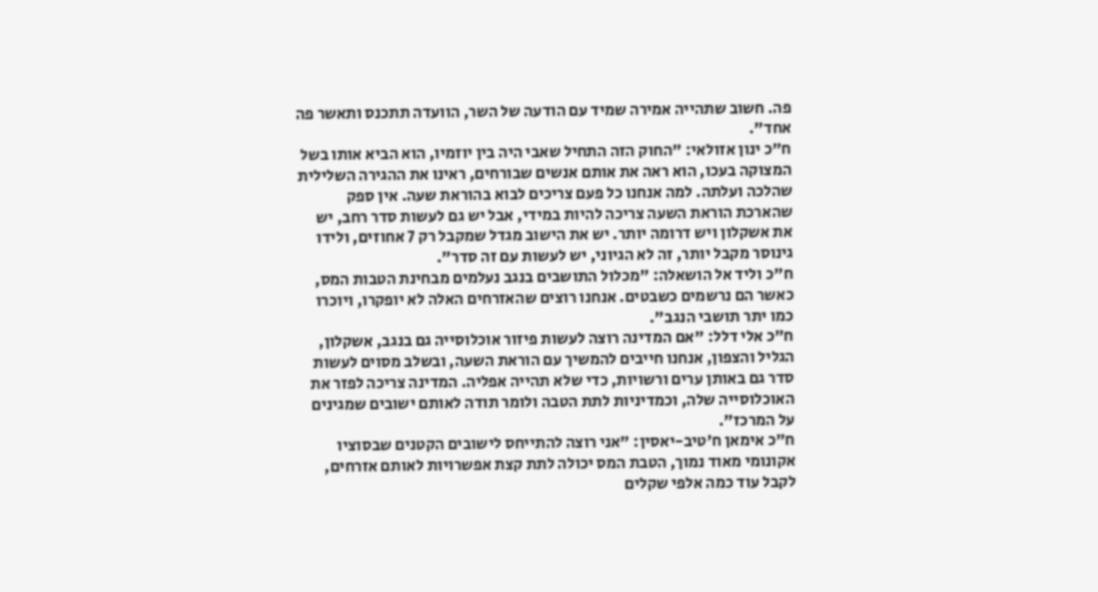פה. חשוב שתהייה אמירה שמיד עם הודעה של השר, הוועדה תתכנס ותאשר פה אחד".
ח"כ ינון אזולאי: "החוק הזה התחיל שאבי היה בין יוזמיו, הוא הביא אותו בשל המצוקה בעכו, הוא ראה את אותם אנשים שבורחים, ראינו את ההגירה השלילית שהלכה ועלתה. למה אנחנו כל פעם צריכים לבוא בהוראת שעה. אין ספק שהארכת הוראת השעה צריכה להיות במידי, אבל יש גם לעשות סדר רחב, יש את אשקלון ויש דרומה יותר. יש את הישוב מגדל שמקבל רק 7 אחוזים, ולידו גינוסר מקבל יותר, זה לא הגיוני, יש לעשות עם זה סדר".
ח"כ וליד אל הושאלה: "מכלול התושבים בנגב נעלמים מבחינת הטבות המס, כאשר הם נרשמים כשבטים. אנחנו רוצים שהאזרחים האלה לא יופקרו, ויוכרו כמו יתר תושבי הנגב".
ח"כ אלי דלל: "אם המדינה רוצה לעשות פיזור אוכלוסייה גם בנגב, אשקלון, הגליל והצפון, אנחנו חייבים להמשיך עם הוראת השעה, ובשלב מסוים לעשות סדר גם באותן ערים ורשויות, כדי שלא תהייה אפליה. המדינה צריכה לפזר את האוכלוסייה שלה, וכמדיניות לתת הטבה ולומר תודה לאותם ישובים שמגינים על המרכז".
ח"כ אימאן ח'טיב-יאסין: "אני רוצה להתייחס לישובים הקטנים שבסוציו אקונומי מאוד נמוך, הטבת המס יכולה לתת קצת אפשרויות לאותם אזרחים, לקבל עוד כמה אלפי שקלים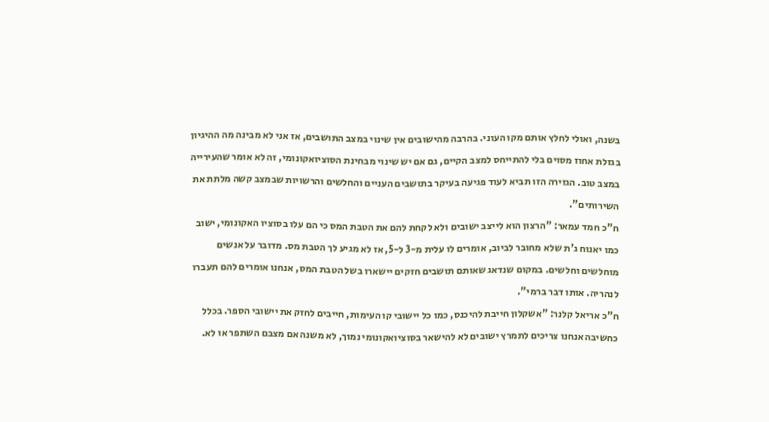בשנה, ואולי לחלץ אותם מקו העוני. בהרבה מהישובים אין שינוי במצב התושבים, אז אני לא מבינה מה ההיגיון בגזלת אחוז מסוים בלי להתייחס למצב הקיים, גם אם יש שינוי מבחינת הסוציואקונומי, זה לא אומר שהעירייה במצב טוב. הגזירה הזו תביא לעוד פגיעה בעיקר בתושבים העניים והחלשים והרשויות שבמצב קשה מלתת את השירותים".
ח"כ חמד עמאר: "הרצון הוא לייצב ישובים ולא לקחת להם את הטבת המס כי הם עלו בסוציו האקונומי, ישוב כמו יאנוח ג'ת שלא מחובר לביוב, אומרים לו עלית מ-3 ל-5, אז לא מגיע לך הטבת מס. מדובר על אנשים מוחלשים וחלשים. במקום שנדאג שאותם תושבים חזקים יישארו בשל הטבת המס, אנחנו אומרים להם תעברו לנהריה. אותו דבר ברמי".
ח"כ אריאל קלנר: "אשקלון חייבת להיכנס, כמו כל יישובי קו העימות, חייבים לחזק את יישובי הספר. בכלל כחשיבה אנחנו צריכים לתמרץ ישובים לא להישאר בסוציואקונומי נמוך, לא משנה אם מצבם השתפר או לא.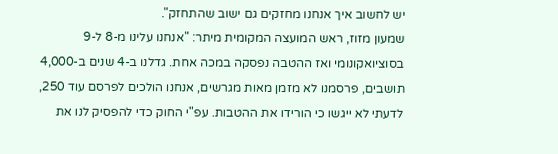יש לחשוב איך אנחנו מחזקים גם ישוב שהתחזק".
שמעון מזוז, ראש המועצה המקומית מיתר: "אנחנו עלינו מ-8 ל-9 בסוציואקונומי ואז ההטבה נפסקה במכה אחת. גדלנו ב-4 שנים ב-4,000 תושבים, פרסמנו לא מזמן מאות מגרשים, אנחנו הולכים לפרסם עוד 250, לדעתי לא ייגשו כי הורידו את ההטבות. עפ"י החוק כדי להפסיק לנו את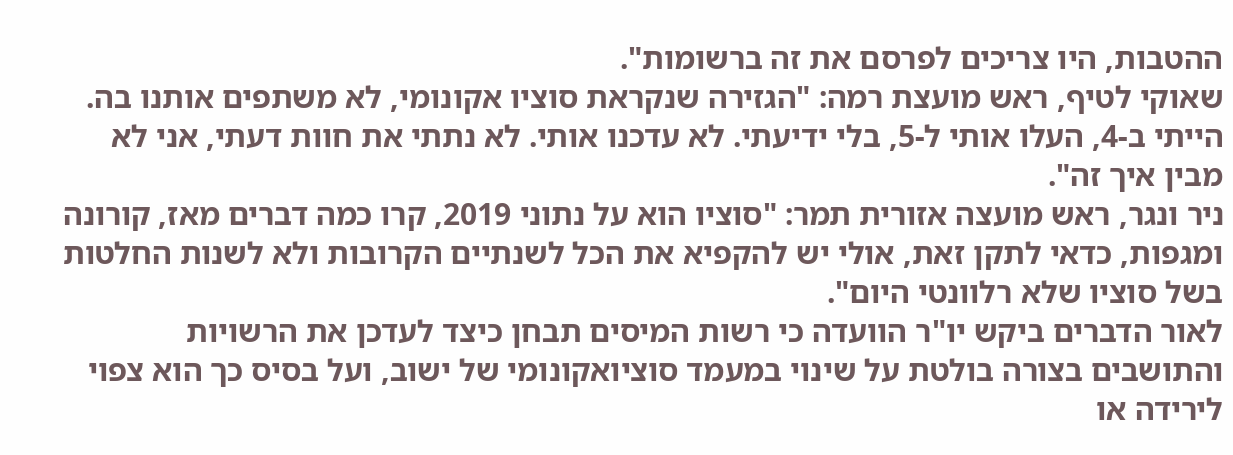ההטבות, היו צריכים לפרסם את זה ברשומות".
שאוקי לטיף, ראש מועצת רמה: "הגזירה שנקראת סוציו אקונומי, לא משתפים אותנו בה. הייתי ב-4, העלו אותי ל-5, בלי ידיעתי. לא עדכנו אותי. לא נתתי את חוות דעתי, אני לא מבין איך זה".
ניר ונגר, ראש מועצה אזורית תמר: "סוציו הוא על נתוני 2019, קרו כמה דברים מאז, קורונה ומגפות, כדאי לתקן זאת, אולי יש להקפיא את הכל לשנתיים הקרובות ולא לשנות החלטות בשל סוציו שלא רלוונטי היום".
לאור הדברים ביקש יו"ר הוועדה כי רשות המיסים תבחן כיצד לעדכן את הרשויות והתושבים בצורה בולטת על שינוי במעמד סוציואקונומי של ישוב, ועל בסיס כך הוא צפוי לירידה או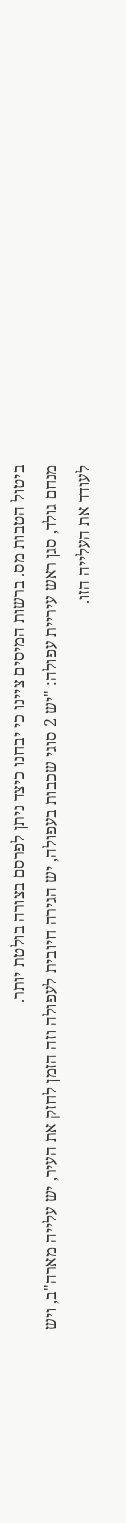ביטול הטבות מס. ברשות המיסים ציינו כי יבחנו כיצד ניתן לפרסם בצורה בולטת יותר.
מנחם גולד, סגן ראש עיריית עפולה: "יש 2 סוגי שכבות בעפולה, יש הגירה חיובית לעפולה וזה הזמן לחזק את העיר, יש עלייה מארה"ב, ויש לעודד את העלייה הזו.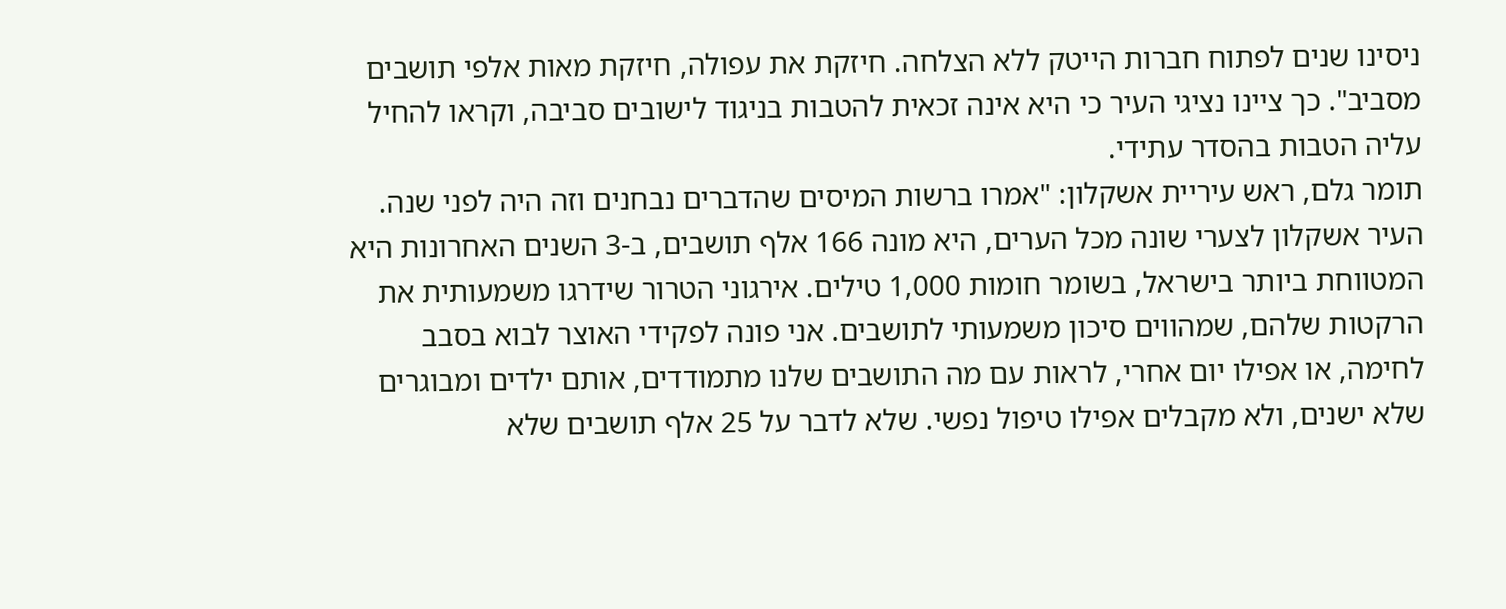ניסינו שנים לפתוח חברות הייטק ללא הצלחה. חיזקת את עפולה, חיזקת מאות אלפי תושבים מסביב". כך ציינו נציגי העיר כי היא אינה זכאית להטבות בניגוד לישובים סביבה, וקראו להחיל עליה הטבות בהסדר עתידי.
תומר גלם, ראש עיריית אשקלון: "אמרו ברשות המיסים שהדברים נבחנים וזה היה לפני שנה. העיר אשקלון לצערי שונה מכל הערים, היא מונה 166 אלף תושבים, ב-3 השנים האחרונות היא המטווחת ביותר בישראל, בשומר חומות 1,000 טילים. אירגוני הטרור שידרגו משמעותית את הרקטות שלהם, שמהווים סיכון משמעותי לתושבים. אני פונה לפקידי האוצר לבוא בסבב לחימה, או אפילו יום אחרי, לראות עם מה התושבים שלנו מתמודדים, אותם ילדים ומבוגרים שלא ישנים, ולא מקבלים אפילו טיפול נפשי. שלא לדבר על 25 אלף תושבים שלא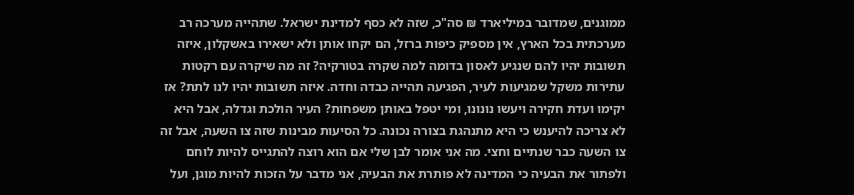ממוגנים, שמדובר במיליארד ₪ סה"כ, שזה לא כסף למדינת ישראל. שתהייה מערכה רב מערכתית בכל הארץ, אין מספיק כיפות ברזל, הם יקחו אותן ולא ישאירו באשקלון, איזה תשובות יהיו להם שנגיע לאסון בדומה למה שקרה בטורקיה? זה מה שיקרה עם רקטות עתירות משקל שמגיעות לעיר, הפגיעה תהייה כבדה וחדה. איזה תשובות יהיו לנו לתת? אז יקימו ועדת חקירה ויעשו נונונו, ומי יטפל באותן משפחות? העיר הולכת וגדלה, אבל היא לא צריכה להיענש כי היא מתנהגת בצורה נכונה. כל הסיעות מבינות שזה צו השעה, אבל זה צו השעה כבר שנתיים וחצי. מה אני אומר לבן שלי אם הוא רוצה להתגייס להיות לוחם ולפתור את הבעיה כי המדינה לא פותרת את הבעיה, אני מדבר על הזכות להיות מוגן, ועל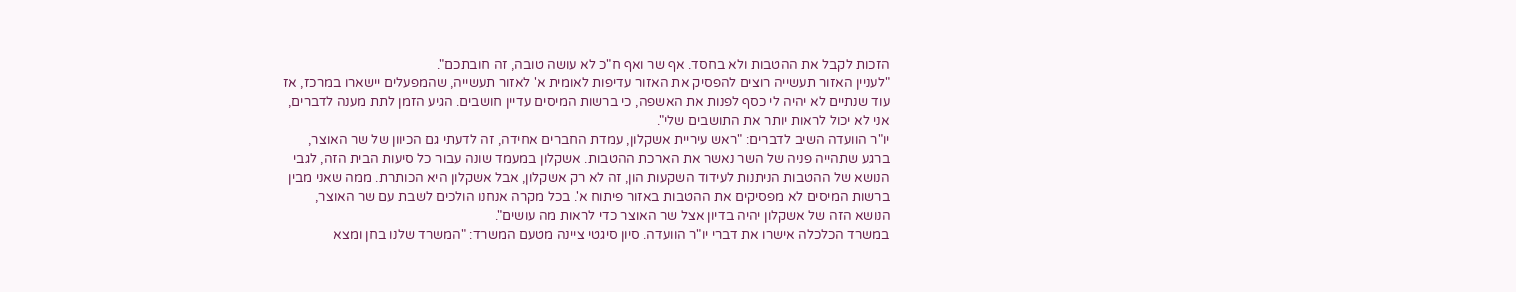הזכות לקבל את ההטבות ולא בחסד. אף שר ואף ח"כ לא עושה טובה, זה חובתכם".
"לעניין האזור תעשייה רוצים להפסיק את האזור עדיפות לאומית א' לאזור תעשייה, שהמפעלים יישארו במרכז, אז עוד שנתיים לא יהיה לי כסף לפנות את האשפה, כי ברשות המיסים עדיין חושבים. הגיע הזמן לתת מענה לדברים, אני לא יכול לראות יותר את התושבים שלי".
יו"ר הוועדה השיב לדברים: "ראש עיריית אשקלון, עמדת החברים אחידה, זה לדעתי גם הכיוון של שר האוצר, ברגע שתהייה פניה של השר נאשר את הארכת ההטבות. אשקלון במעמד שונה עבור כל סיעות הבית הזה, לגבי הנושא של ההטבות הניתנות לעידוד השקעות הון, זה לא רק אשקלון, אבל אשקלון היא הכותרת. ממה שאני מבין ברשות המיסים לא מפסיקים את ההטבות באזור פיתוח א'. בכל מקרה אנחנו הולכים לשבת עם שר האוצר, הנושא הזה של אשקלון יהיה בדיון אצל שר האוצר כדי לראות מה עושים".
במשרד הכלכלה אישרו את דברי יו"ר הוועדה. סיון סיגטי ציינה מטעם המשרד: "המשרד שלנו בחן ומצא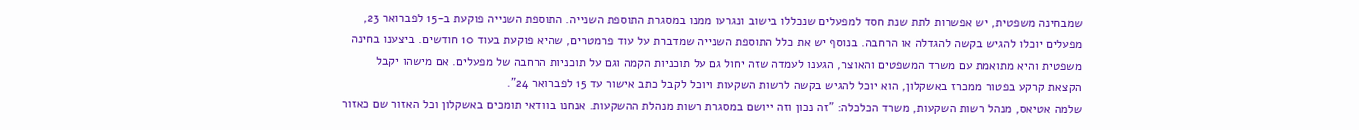שמבחינה משפטית, יש אפשרות לתת שנת חסד למפעלים שנכללו בישוב ונגרעו ממנו במסגרת התוספת השנייה. התוספת השנייה פוקעת ב-15 לפברואר 23, מפעלים יוכלו להגיש בקשה להגדלה או הרחבה. בנוסף יש את כלל התוספת השנייה שמדברת על עוד פרמטרים, שהיא פוקעת בעוד 10 חודשים. ביצענו בחינה משפטית והיא מתואמת עם משרד המשפטים והאוצר, הגענו לעמדה שזה יחול גם על תוכניות הקמה וגם על תוכניות הרחבה של מפעלים. אם מישהו יקבל הקצאת קרקע בפטור ממכרז באשקלון, הוא יוכל להגיש בקשה לרשות השקעות ויוכל לקבל כתב אישור עד 15 לפברואר 24".
שלמה אטיאס, מנהל רשות השקעות, משרד הכלכלה: "זה נכון וזה ייושם במסגרת רשות מנהלת ההשקעות. אנחנו בוודאי תומכים באשקלון וכל האזור שם כאזור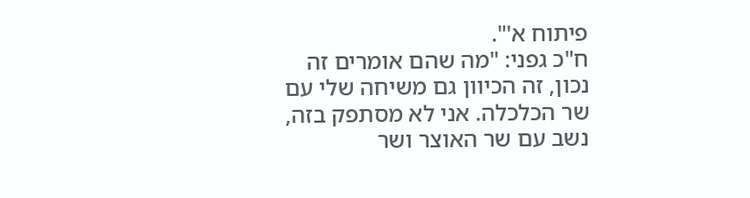פיתוח א'".
ח"כ גפני: "מה שהם אומרים זה נכון, זה הכיוון גם משיחה שלי עם שר הכלכלה. אני לא מסתפק בזה, נשב עם שר האוצר ושר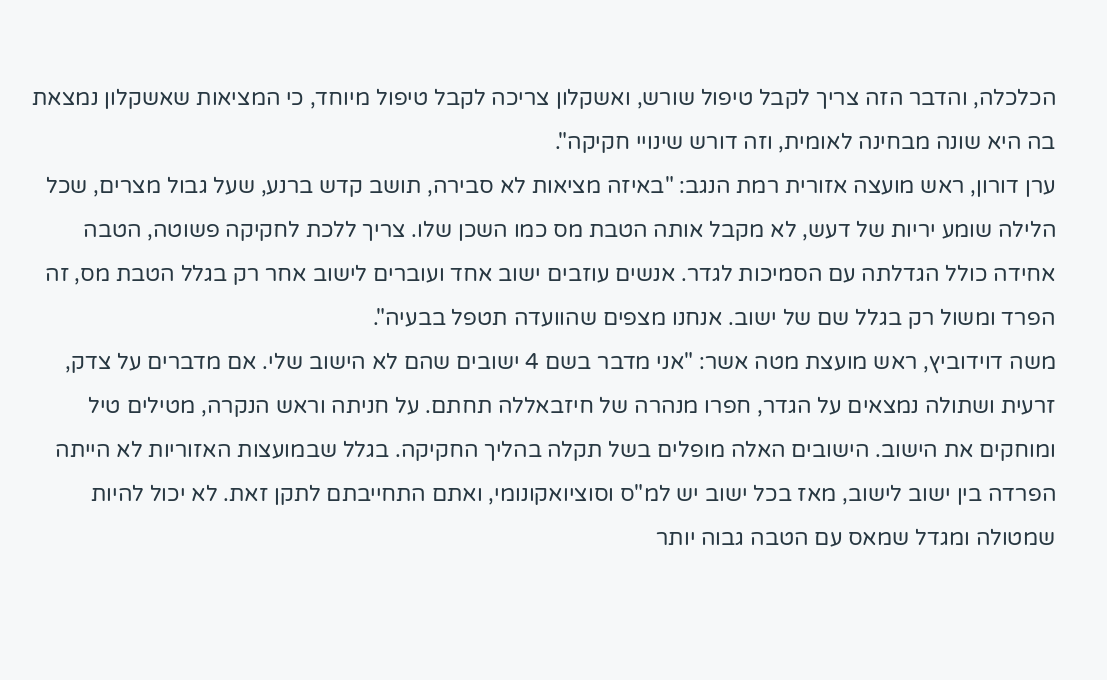הכלכלה, והדבר הזה צריך לקבל טיפול שורש, ואשקלון צריכה לקבל טיפול מיוחד, כי המציאות שאשקלון נמצאת בה היא שונה מבחינה לאומית, וזה דורש שינויי חקיקה".
ערן דורון, ראש מועצה אזורית רמת הנגב: "באיזה מציאות לא סבירה, תושב קדש ברנע, שעל גבול מצרים, שכל הלילה שומע יריות של דעש, לא מקבל אותה הטבת מס כמו השכן שלו. צריך ללכת לחקיקה פשוטה, הטבה אחידה כולל הגדלתה עם הסמיכות לגדר. אנשים עוזבים ישוב אחד ועוברים לישוב אחר רק בגלל הטבת מס, זה הפרד ומשול רק בגלל שם של ישוב. אנחנו מצפים שהוועדה תטפל בבעיה".
משה דוידוביץ, ראש מועצת מטה אשר: "אני מדבר בשם 4 ישובים שהם לא הישוב שלי. אם מדברים על צדק, זרעית ושתולה נמצאים על הגדר, חפרו מנהרה של חיזבאללה תחתם. על חניתה וראש הנקרה, מטילים טיל ומוחקים את הישוב. הישובים האלה מופלים בשל תקלה בהליך החקיקה. בגלל שבמועצות האזוריות לא הייתה הפרדה בין ישוב לישוב, מאז בכל ישוב יש למ"ס וסוציואקונומי, ואתם התחייבתם לתקן זאת. לא יכול להיות שמטולה ומגדל שמאס עם הטבה גבוה יותר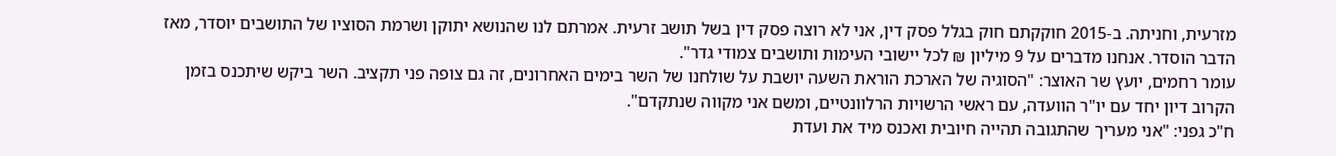מזרעית, וחניתה. ב-2015 חוקקתם חוק בגלל פסק דין, אני לא רוצה פסק דין בשל תושב זרעית. אמרתם לנו שהנושא יתוקן ושרמת הסוציו של התושבים יוסדר, מאז הדבר הוסדר. אנחנו מדברים על 9 מיליון ₪ לכל יישובי העימות ותושבים צמודי גדר".
עומר רחמים, יועץ שר האוצר: "הסוגיה של הארכת הוראת השעה יושבת על שולחנו של השר בימים האחרונים, זה גם צופה פני תקציב. השר ביקש שיתכנס בזמן הקרוב דיון יחד עם יו"ר הוועדה, עם ראשי הרשויות הרלוונטיים, ומשם אני מקווה שנתקדם".
ח"כ גפני: "אני מעריך שהתגובה תהייה חיובית ואכנס מיד את ועדת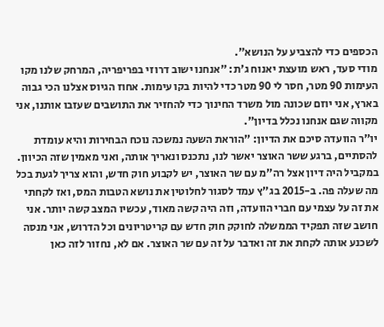הכספים כדי להצביע על הנושא".
מודי סעד, ראש מועצת יאנוח ג'ת: "אנחנו ישוב דרוזי בפריפריה, המרחק שלנו מקו העימות 90 מטר, חסר לי 90 מטר כדי להיות בקו עימות. אחוז הגיוס אצלנו הכי גבוה בארץ, אני יוזם שכונה מול משרד החינוך כדי להחזיר את התושבים שעזבו אותנו, אני מקווה שגם אנחנו נכלל בדיון".
יו"ר הוועדה סיכם את הדיון: "הוראת השעה נמשכה נוכח הבחירות והיא עומדת להסתיים, ברגע ששר האוצר יאשר לנו, נתכנס ונאריך אותה, ואני מאמין שזה הכיוון. במקביל היה דיון אצל רה"מ עם שר האוצר, יש לקבוע חוק חדש, והוא צריך לגעת בכל מה שעלה פה. ב-2015 בג"ץ עמד לסגור לחלוטין את נושא הטבות המס, ואז לקחתי את זה על עצמי עם חברי הוועדה, וזה היה קשה מאוד, עכשיו המצב קשה יותר. אני חושב שזה תפקיד הממשלה לחוקק חוק חדש עם קריטריונים וכל הדרוש, אני מנסה לשכנע אותה לקחת את זה ואדבר על זה עם שר האוצר. אם לא, נחזור לזה כאן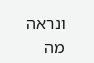ונראה מה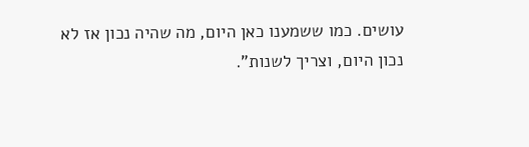עושים. כמו ששמענו כאן היום, מה שהיה נכון אז לא נכון היום, וצריך לשנות".